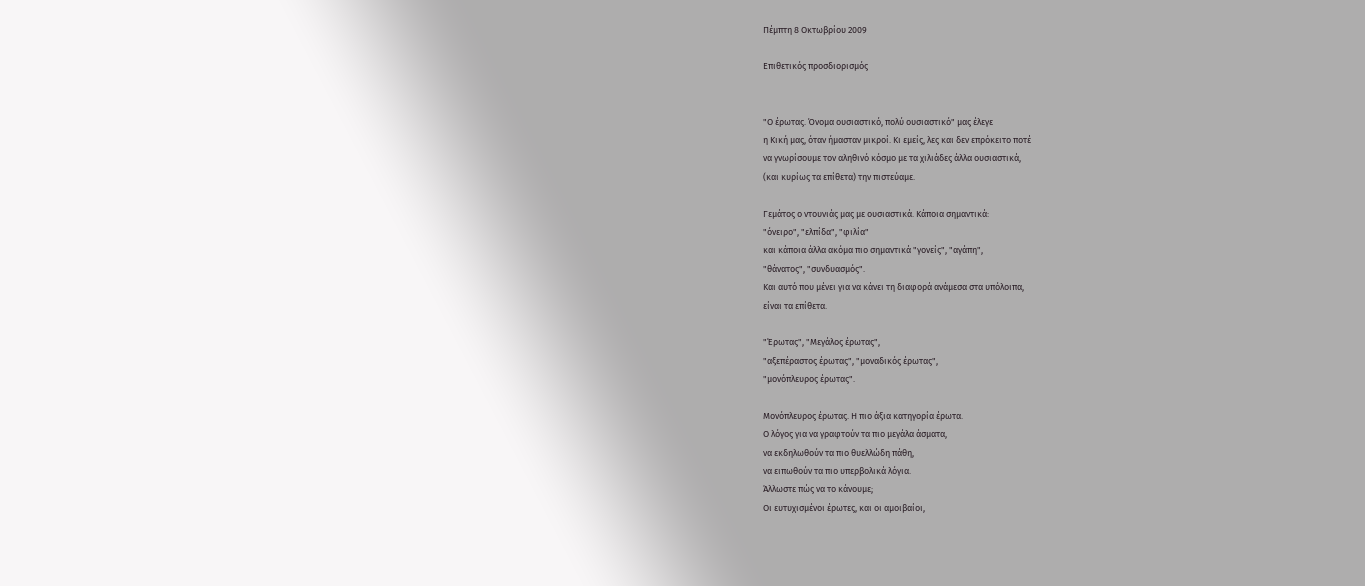Πέμπτη 8 Οκτωβρίου 2009

Επιθετικός προσδιορισμός


"Ο έρωτας. Όνομα ουσιαστικό, πολύ ουσιαστικό" μας έλεγε
η Κική μας, όταν ήμασταν μικροί. Κι εμείς, λες και δεν επρόκειτο ποτέ
να γνωρίσουμε τον αληθινό κόσμο με τα χιλιάδες άλλα ουσιαστικά,
(και κυρίως τα επίθετα) την πιστεύαμε.

Γεμάτος ο ντουνιάς μας με ουσιαστικά. Κάποια σημαντικά:
"όνειρο", "ελπίδα", "φιλία"
και κάποια άλλα ακόμα πιο σημαντικά "γονείς", "αγάπη",
"θάνατος", "συνδυασμός".
Και αυτό που μένει για να κάνει τη διαφορά ανάμεσα στα υπόλοιπα,
είναι τα επίθετα.

"Έρωτας", "Μεγάλος έρωτας",
"αξεπέραστος έρωτας", "μοναδικός έρωτας",
"μονόπλευρος έρωτας".

Μονόπλευρος έρωτας. Η πιο άξια κατηγορία έρωτα.
Ο λόγος για να γραφτούν τα πιο μεγάλα άσματα,
να εκδηλωθούν τα πιο θυελλώδη πάθη,
να ειπωθούν τα πιο υπερβολικά λόγια.
Άλλωστε πώς να το κάνουμε;
Οι ευτυχισμένοι έρωτες, και οι αμοιβαίοι,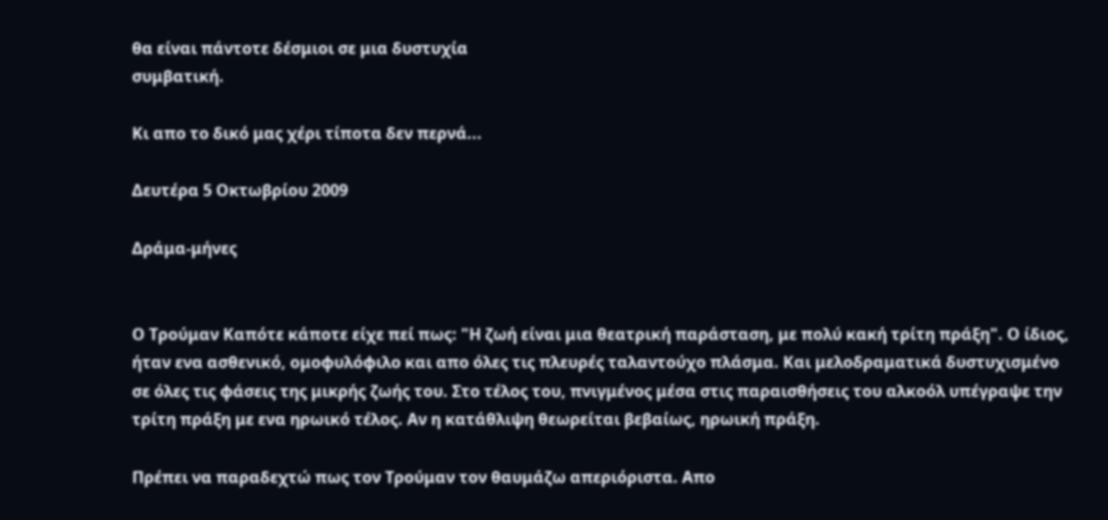θα είναι πάντοτε δέσμιοι σε μια δυστυχία
συμβατική.

Κι απο το δικό μας χέρι τίποτα δεν περνά...

Δευτέρα 5 Οκτωβρίου 2009

Δράμα-μήνες


Ο Τρούμαν Καπότε κάποτε είχε πεί πως: "Η ζωή είναι μια θεατρική παράσταση, με πολύ κακή τρίτη πράξη". Ο ίδιος, ήταν ενα ασθενικό, ομοφυλόφιλο και απο όλες τις πλευρές ταλαντούχο πλάσμα. Και μελοδραματικά δυστυχισμένο σε όλες τις φάσεις της μικρής ζωής του. Στο τέλος του, πνιγμένος μέσα στις παραισθήσεις του αλκοόλ υπέγραψε την τρίτη πράξη με ενα ηρωικό τέλος. Αν η κατάθλιψη θεωρείται βεβαίως, ηρωική πράξη.

Πρέπει να παραδεχτώ πως τον Τρούμαν τον θαυμάζω απεριόριστα. Απο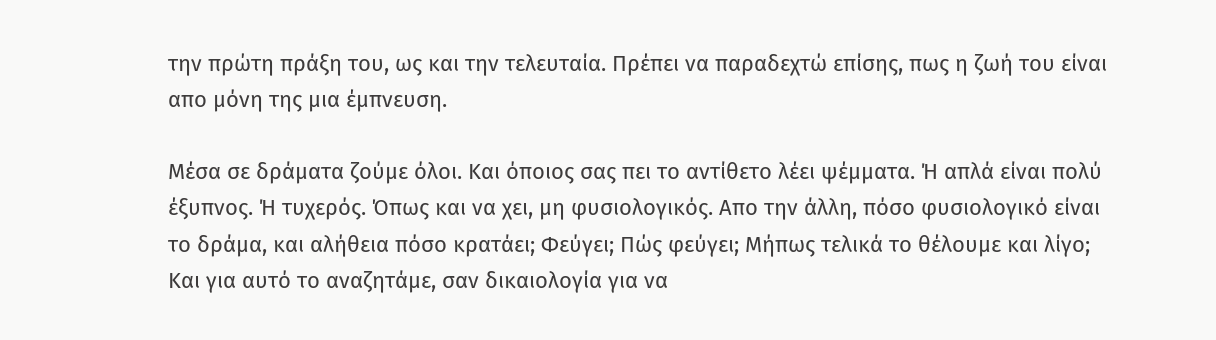την πρώτη πράξη του, ως και την τελευταία. Πρέπει να παραδεχτώ επίσης, πως η ζωή του είναι απο μόνη της μια έμπνευση.

Μέσα σε δράματα ζούμε όλοι. Και όποιος σας πει το αντίθετο λέει ψέμματα. Ή απλά είναι πολύ έξυπνος. Ή τυχερός. Όπως και να χει, μη φυσιολογικός. Απο την άλλη, πόσο φυσιολογικό είναι το δράμα, και αλήθεια πόσο κρατάει; Φεύγει; Πώς φεύγει; Μήπως τελικά το θέλουμε και λίγο; Και για αυτό το αναζητάμε, σαν δικαιολογία για να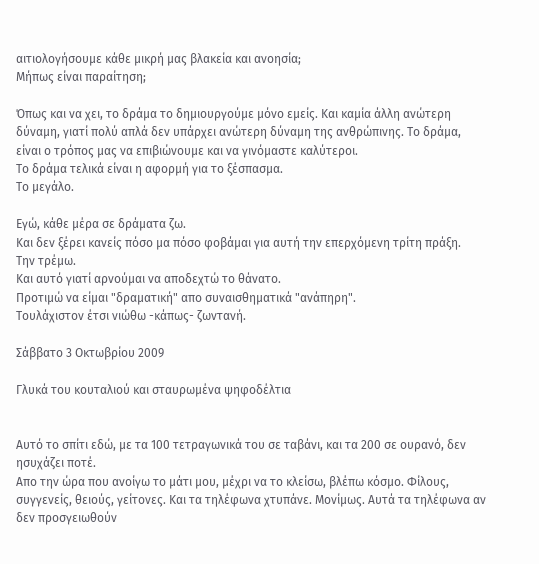αιτιολογήσουμε κάθε μικρή μας βλακεία και ανοησία;
Μήπως είναι παραίτηση;

Όπως και να χει, το δράμα το δημιουργούμε μόνο εμείς. Και καμία άλλη ανώτερη δύναμη, γιατί πολύ απλά δεν υπάρχει ανώτερη δύναμη της ανθρώπινης. Το δράμα, είναι ο τρόπος μας να επιβιώνουμε και να γινόμαστε καλύτεροι.
Το δράμα τελικά είναι η αφορμή για το ξέσπασμα.
Το μεγάλο.

Εγώ, κάθε μέρα σε δράματα ζω.
Και δεν ξέρει κανείς πόσο μα πόσο φοβάμαι για αυτή την επερχόμενη τρίτη πράξη.
Την τρέμω.
Και αυτό γιατί αρνούμαι να αποδεχτώ το θάνατο.
Προτιμώ να είμαι "δραματική" απο συναισθηματικά "ανάπηρη".
Τουλάχιστον έτσι νιώθω -κάπως- ζωντανή.

Σάββατο 3 Οκτωβρίου 2009

Γλυκά του κουταλιού και σταυρωμένα ψηφοδέλτια


Αυτό το σπίτι εδώ, με τα 100 τετραγωνικά του σε ταβάνι, και τα 200 σε ουρανό, δεν ησυχάζει ποτέ.
Απο την ώρα που ανοίγω το μάτι μου, μέχρι να το κλείσω, βλέπω κόσμο. Φίλους, συγγενείς, θειούς, γείτονες. Και τα τηλέφωνα χτυπάνε. Μονίμως. Αυτά τα τηλέφωνα αν δεν προσγειωθούν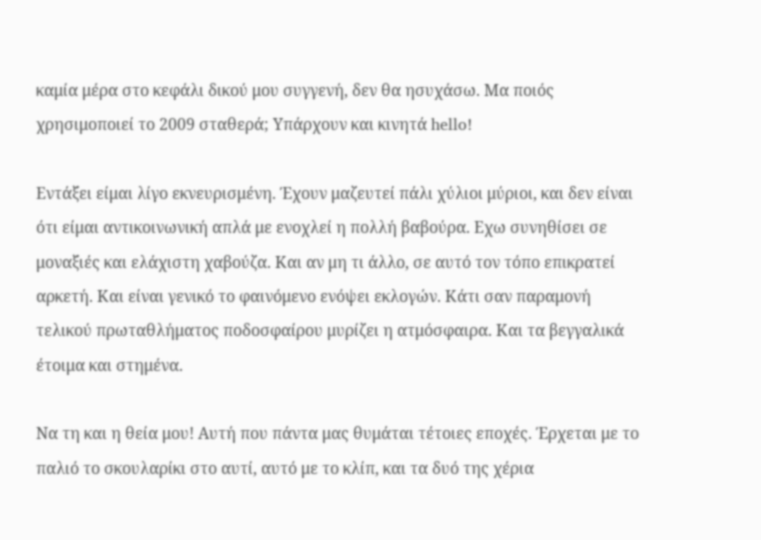καμία μέρα στο κεφάλι δικού μου συγγενή, δεν θα ησυχάσω. Μα ποιός χρησιμοποιεί το 2009 σταθερά; Υπάρχουν και κινητά hello!

Εντάξει είμαι λίγο εκνευρισμένη. Έχουν μαζευτεί πάλι χύλιοι μύριοι, και δεν είναι ότι είμαι αντικοινωνική απλά με ενοχλεί η πολλή βαβούρα. Εχω συνηθίσει σε μοναξιές και ελάχιστη χαβούζα. Και αν μη τι άλλο, σε αυτό τον τόπο επικρατεί αρκετή. Και είναι γενικό το φαινόμενο ενόψει εκλογών. Κάτι σαν παραμονή τελικού πρωταθλήματος ποδοσφαίρου μυρίζει η ατμόσφαιρα. Και τα βεγγαλικά έτοιμα και στημένα.

Να τη και η θεία μου! Αυτή που πάντα μας θυμάται τέτοιες εποχές. Έρχεται με το παλιό το σκουλαρίκι στο αυτί, αυτό με το κλίπ, και τα δυό της χέρια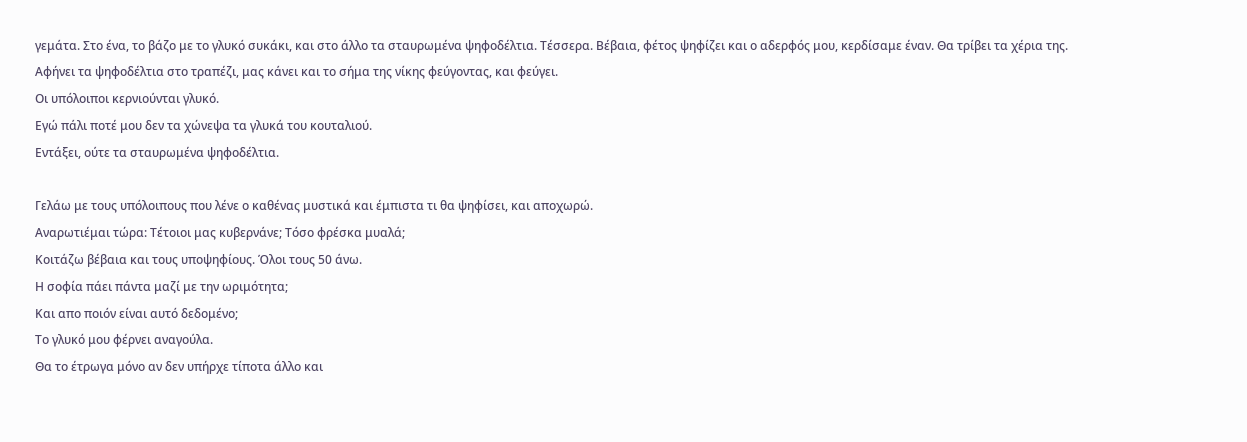γεμάτα. Στο ένα, το βάζο με το γλυκό συκάκι, και στο άλλο τα σταυρωμένα ψηφοδέλτια. Τέσσερα. Βέβαια, φέτος ψηφίζει και ο αδερφός μου, κερδίσαμε έναν. Θα τρίβει τα χέρια της.
Αφήνει τα ψηφοδέλτια στο τραπέζι, μας κάνει και το σήμα της νίκης φεύγοντας, και φεύγει.
Οι υπόλοιποι κερνιούνται γλυκό.
Εγώ πάλι ποτέ μου δεν τα χώνεψα τα γλυκά του κουταλιού.
Εντάξει, ούτε τα σταυρωμένα ψηφοδέλτια.

Γελάω με τους υπόλοιπους που λένε ο καθένας μυστικά και έμπιστα τι θα ψηφίσει, και αποχωρώ.
Αναρωτιέμαι τώρα: Τέτοιοι μας κυβερνάνε; Τόσο φρέσκα μυαλά;
Κοιτάζω βέβαια και τους υποψηφίους. Όλοι τους 50 άνω.
Η σοφία πάει πάντα μαζί με την ωριμότητα;
Και απο ποιόν είναι αυτό δεδομένο;
Το γλυκό μου φέρνει αναγούλα.
Θα το έτρωγα μόνο αν δεν υπήρχε τίποτα άλλο και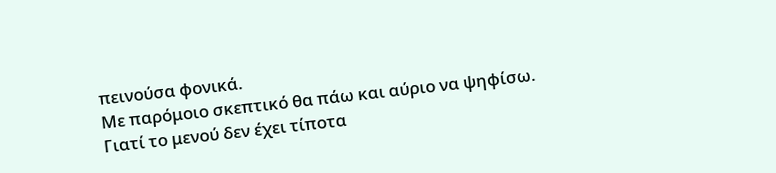πεινούσα φονικά.
Με παρόμοιο σκεπτικό θα πάω και αύριο να ψηφίσω.
Γιατί το μενού δεν έχει τίποτα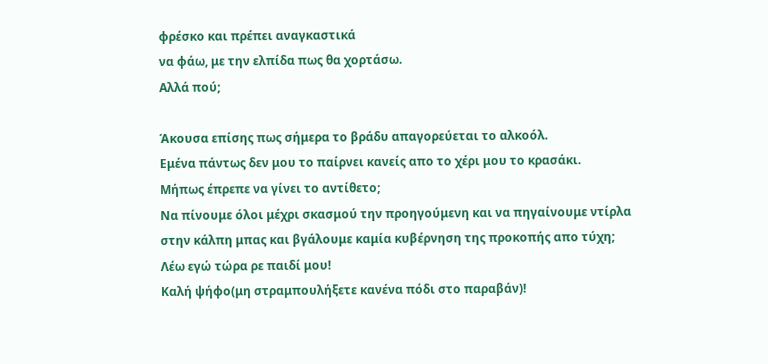φρέσκο και πρέπει αναγκαστικά
να φάω, με την ελπίδα πως θα χορτάσω.
Αλλά πού;

Άκουσα επίσης πως σήμερα το βράδυ απαγορεύεται το αλκοόλ.
Εμένα πάντως δεν μου το παίρνει κανείς απο το χέρι μου το κρασάκι.
Μήπως έπρεπε να γίνει το αντίθετο;
Να πίνουμε όλοι μέχρι σκασμού την προηγούμενη και να πηγαίνουμε ντίρλα στην κάλπη μπας και βγάλουμε καμία κυβέρνηση της προκοπής απο τύχη;
Λέω εγώ τώρα ρε παιδί μου!
Καλή ψήφο(μη στραμπουλήξετε κανένα πόδι στο παραβάν)!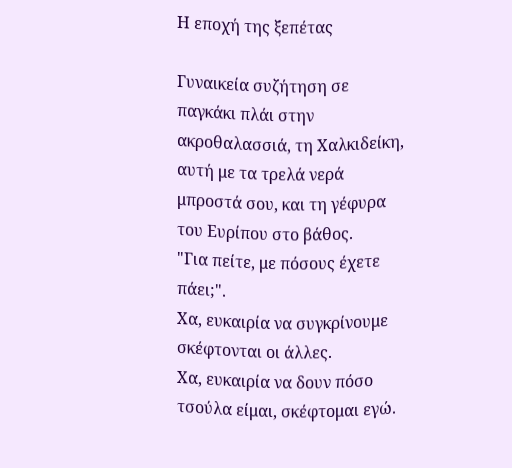Η εποχή της ξεπέτας

Γυναικεία συζήτηση σε παγκάκι πλάι στην ακροθαλασσιά, τη Χαλκιδείκη, αυτή με τα τρελά νερά μπροστά σου, και τη γέφυρα του Ευρίπου στο βάθος.
"Για πείτε, με πόσους έχετε πάει;".
Χα, ευκαιρία να συγκρίνουμε σκέφτονται οι άλλες.
Χα, ευκαιρία να δουν πόσο τσούλα είμαι, σκέφτομαι εγώ.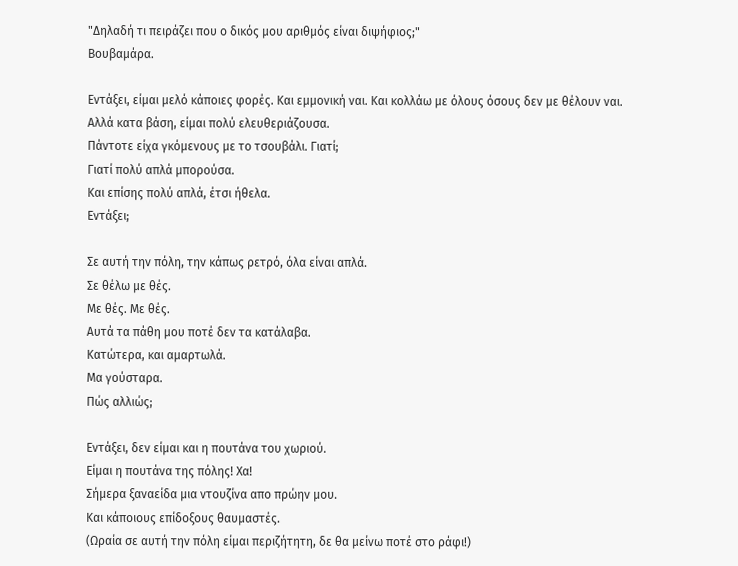"Δηλαδή τι πειράζει που ο δικός μου αριθμός είναι διψήφιος;"
Βουβαμάρα.

Εντάξει, είμαι μελό κάποιες φορές. Και εμμονική ναι. Και κολλάω με όλους όσους δεν με θέλουν ναι.
Αλλά κατα βάση, είμαι πολύ ελευθεριάζουσα.
Πάντοτε είχα γκόμενους με το τσουβάλι. Γιατί;
Γιατί πολύ απλά μπορούσα.
Και επίσης πολύ απλά, έτσι ήθελα.
Εντάξει;

Σε αυτή την πόλη, την κάπως ρετρό, όλα είναι απλά.
Σε θέλω με θές.
Με θές. Με θές.
Αυτά τα πάθη μου ποτέ δεν τα κατάλαβα.
Κατώτερα, και αμαρτωλά.
Μα γούσταρα.
Πώς αλλιώς;

Εντάξει, δεν είμαι και η πουτάνα του χωριού.
Είμαι η πουτάνα της πόλης! Χα!
Σήμερα ξαναείδα μια ντουζίνα απο πρώην μου.
Και κάποιους επίδοξους θαυμαστές.
(Ωραία σε αυτή την πόλη είμαι περιζήτητη, δε θα μείνω ποτέ στο ράφι!)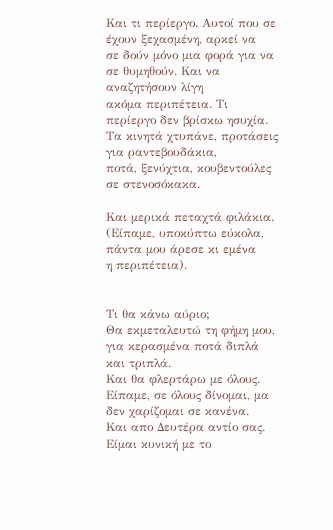Και τι περίεργο. Αυτοί που σε έχουν ξεχασμένη, αρκεί να
σε δούν μόνο μια φορά για να σε θυμηθούν. Και να αναζητήσουν λίγη
ακόμα περιπέτεια. Τι περίεργο δεν βρίσκω ησυχία.
Τα κινητά χτυπάνε, προτάσεις για ραντεβουδάκια,
ποτά, ξενύχτια, κουβεντούλες σε στενοσόκακα.

Και μερικά πεταχτά φιλάκια.
(Είπαμε, υποκύπτω εύκολα, πάντα μου άρεσε κι εμένα
η περιπέτεια).


Τι θα κάνω αύριο;
Θα εκμεταλευτώ τη φήμη μου, για κερασμένα ποτά διπλά και τριπλά.
Και θα φλερτάρω με όλους.
Είπαμε, σε όλους δίνομαι, μα δεν χαρίζομαι σε κανένα.
Και απο Δευτέρα αντίο σας.
Είμαι κυνική με το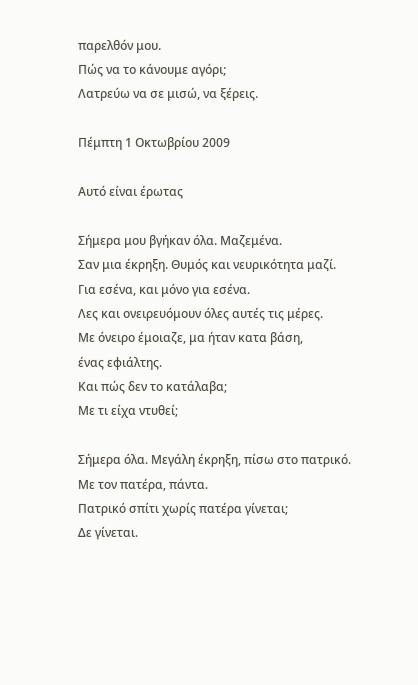παρελθόν μου.
Πώς να το κάνουμε αγόρι;
Λατρεύω να σε μισώ, να ξέρεις.

Πέμπτη 1 Οκτωβρίου 2009

Αυτό είναι έρωτας

Σήμερα μου βγήκαν όλα. Μαζεμένα.
Σαν μια έκρηξη. Θυμός και νευρικότητα μαζί.
Για εσένα, και μόνο για εσένα.
Λες και ονειρευόμουν όλες αυτές τις μέρες.
Με όνειρο έμοιαζε, μα ήταν κατα βάση,
ένας εφιάλτης.
Και πώς δεν το κατάλαβα;
Με τι είχα ντυθεί;

Σήμερα όλα. Μεγάλη έκρηξη, πίσω στο πατρικό.
Με τον πατέρα, πάντα.
Πατρικό σπίτι χωρίς πατέρα γίνεται;
Δε γίνεται.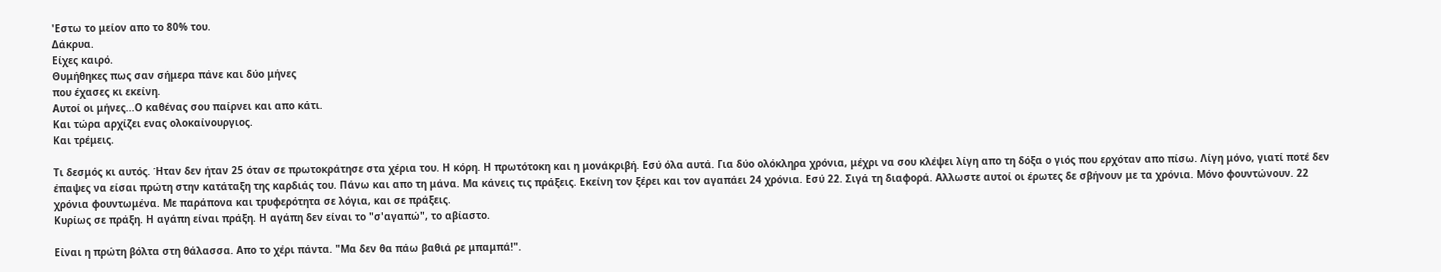'Εστω το μείον απο το 80% του.
Δάκρυα.
Είχες καιρό.
Θυμήθηκες πως σαν σήμερα πάνε και δύο μήνες
που έχασες κι εκείνη.
Αυτοί οι μήνες...Ο καθένας σου παίρνει και απο κάτι.
Και τώρα αρχίζει ενας ολοκαίνουργιος.
Και τρέμεις.

Τι δεσμός κι αυτός. Ήταν δεν ήταν 25 όταν σε πρωτοκράτησε στα χέρια του. Η κόρη. Η πρωτότοκη και η μονάκριβή. Εσύ όλα αυτά. Για δύο ολόκληρα χρόνια, μέχρι να σου κλέψει λίγη απο τη δόξα ο γιός που ερχόταν απο πίσω. Λίγη μόνο, γιατί ποτέ δεν έπαψες να είσαι πρώτη στην κατάταξη της καρδιάς του. Πάνω και απο τη μάνα. Μα κάνεις τις πράξεις. Εκείνη τον ξέρει και τον αγαπάει 24 χρόνια. Εσύ 22. Σιγά τη διαφορά. Αλλωστε αυτοί οι έρωτες δε σβήνουν με τα χρόνια. Μόνο φουντώνουν. 22 χρόνια φουντωμένα. Με παράπονα και τρυφερότητα σε λόγια, και σε πράξεις.
Κυρίως σε πράξη. Η αγάπη είναι πράξη. Η αγάπη δεν είναι το "σ'αγαπώ", το αβίαστο.

Είναι η πρώτη βόλτα στη θάλασσα. Απο το χέρι πάντα. "Μα δεν θα πάω βαθιά ρε μπαμπά!".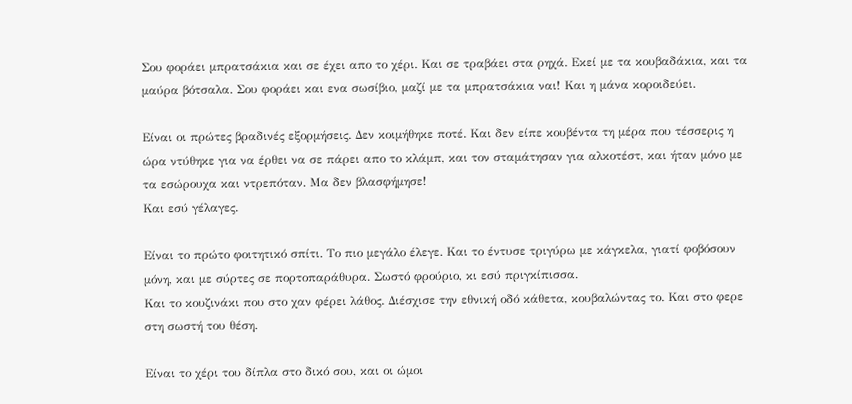Σου φοράει μπρατσάκια και σε έχει απο το χέρι. Και σε τραβάει στα ρηχά. Εκεί με τα κουβαδάκια, και τα μαύρα βότσαλα. Σου φοράει και ενα σωσίβιο, μαζί με τα μπρατσάκια ναι! Και η μάνα κοροιδεύει.

Είναι οι πρώτες βραδινές εξορμήσεις. Δεν κοιμήθηκε ποτέ. Και δεν είπε κουβέντα τη μέρα που τέσσερις η ώρα ντύθηκε για να έρθει να σε πάρει απο το κλάμπ, και τον σταμάτησαν για αλκοτέστ, και ήταν μόνο με τα εσώρουχα και ντρεπόταν. Μα δεν βλασφήμησε!
Και εσύ γέλαγες.

Είναι το πρώτο φοιτητικό σπίτι. Το πιο μεγάλο έλεγε. Και το έντυσε τριγύρω με κάγκελα, γιατί φοβόσουν μόνη, και με σύρτες σε πορτοπαράθυρα. Σωστό φρούριο, κι εσύ πριγκίπισσα.
Και το κουζινάκι που στο χαν φέρει λάθος. Διέσχισε την εθνική οδό κάθετα, κουβαλώντας το. Και στο φερε στη σωστή του θέση.

Είναι το χέρι του δίπλα στο δικό σου, και οι ώμοι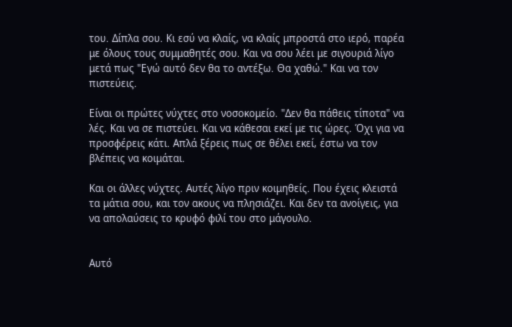του. Δίπλα σου. Κι εσύ να κλαίς, να κλαίς μπροστά στο ιερό, παρέα με όλους τους συμμαθητές σου. Και να σου λέει με σιγουριά λίγο μετά πως "Εγώ αυτό δεν θα το αντέξω. Θα χαθώ." Και να τον πιστεύεις.

Είναι οι πρώτες νύχτες στο νοσοκομείο. "Δεν θα πάθεις τίποτα" να λές. Και να σε πιστεύει. Και να κάθεσαι εκεί με τις ώρες. Όχι για να προσφέρεις κάτι. Απλά ξέρεις πως σε θέλει εκεί, έστω να τον βλέπεις να κοιμάται.

Και οι άλλες νύχτες. Αυτές λίγο πριν κοιμηθείς. Που έχεις κλειστά τα μάτια σου, και τον ακους να πλησιάζει. Και δεν τα ανοίγεις, για να απολαύσεις το κρυφό φιλί του στο μάγουλο.


Αυτό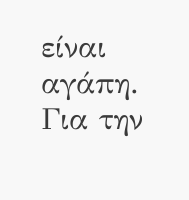είναι αγάπη.
Για την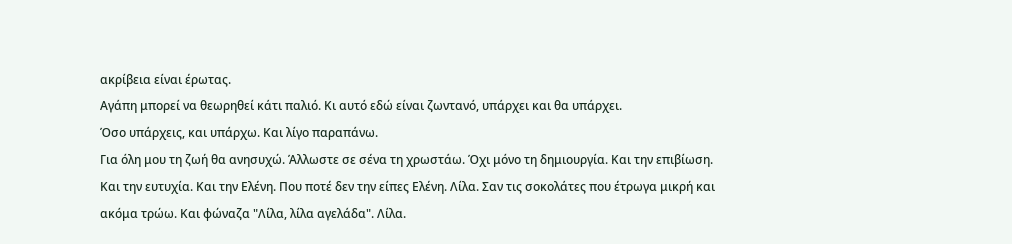ακρίβεια είναι έρωτας.
Αγάπη μπορεί να θεωρηθεί κάτι παλιό. Κι αυτό εδώ είναι ζωντανό, υπάρχει και θα υπάρχει.
Όσο υπάρχεις, και υπάρχω. Και λίγο παραπάνω.
Για όλη μου τη ζωή θα ανησυχώ. Άλλωστε σε σένα τη χρωστάω. Όχι μόνο τη δημιουργία. Και την επιβίωση. Και την ευτυχία. Και την Ελένη. Που ποτέ δεν την είπες Ελένη. Λίλα. Σαν τις σοκολάτες που έτρωγα μικρή και ακόμα τρώω. Και φώναζα "Λίλα, λίλα αγελάδα". Λίλα.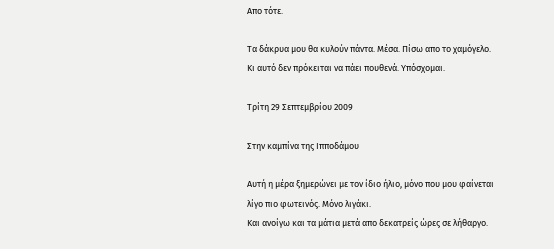Απο τότε.

Τα δάκρυα μου θα κυλούν πάντα. Μέσα. Πίσω απο το χαμόγελο.
Κι αυτό δεν πρόκειται να πάει πουθενά. Υπόσχομαι.

Τρίτη 29 Σεπτεμβρίου 2009

Στην καμπίνα της Ιπποδάμου

Αυτή η μέρα ξημερώνει με τον ίδιο ήλιο, μόνο που μου φαίνεται λίγο πιο φωτεινός. Μόνο λιγάκι.
Και ανοίγω και τα μάτια μετά απο δεκατρείς ώρες σε λήθαργο.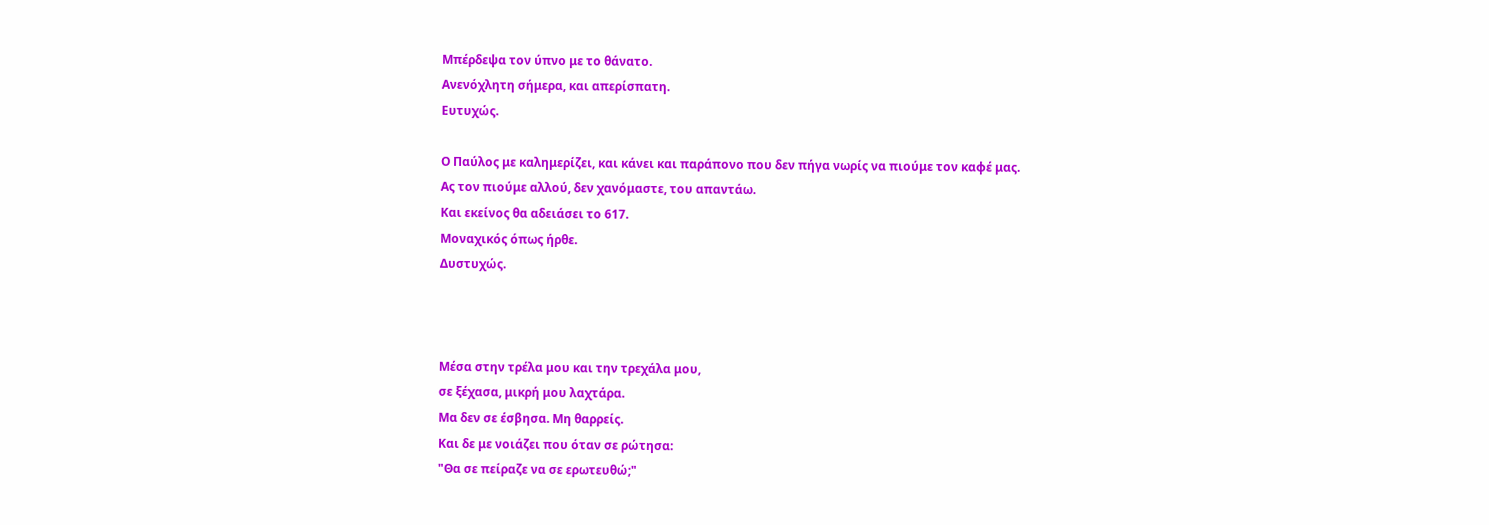Μπέρδεψα τον ύπνο με το θάνατο.
Ανενόχλητη σήμερα, και απερίσπατη.
Ευτυχώς.

Ο Παύλος με καλημερίζει, και κάνει και παράπονο που δεν πήγα νωρίς να πιούμε τον καφέ μας.
Ας τον πιούμε αλλού, δεν χανόμαστε, του απαντάω.
Και εκείνος θα αδειάσει το 617.
Μοναχικός όπως ήρθε.
Δυστυχώς.



Μέσα στην τρέλα μου και την τρεχάλα μου,
σε ξέχασα, μικρή μου λαχτάρα.
Μα δεν σε έσβησα. Μη θαρρείς.
Και δε με νοιάζει που όταν σε ρώτησα:
"Θα σε πείραζε να σε ερωτευθώ;"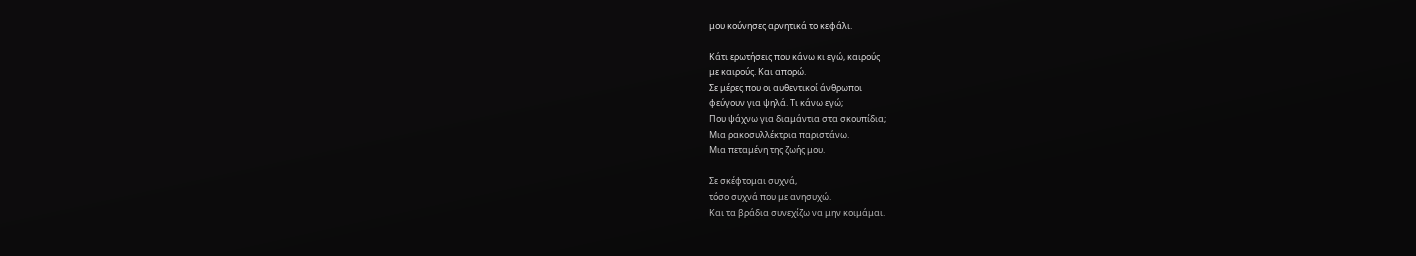μου κούνησες αρνητικά το κεφάλι.

Κάτι ερωτήσεις που κάνω κι εγώ, καιρούς
με καιρούς. Και απορώ.
Σε μέρες που οι αυθεντικοί άνθρωποι
φεύγουν για ψηλά. Τι κάνω εγώ;
Που ψάχνω για διαμάντια στα σκουπίδια;
Μια ρακοσυλλέκτρια παριστάνω.
Μια πεταμένη της ζωής μου.

Σε σκέφτομαι συχνά,
τόσο συχνά που με ανησυχώ.
Και τα βράδια συνεχίζω να μην κοιμάμαι.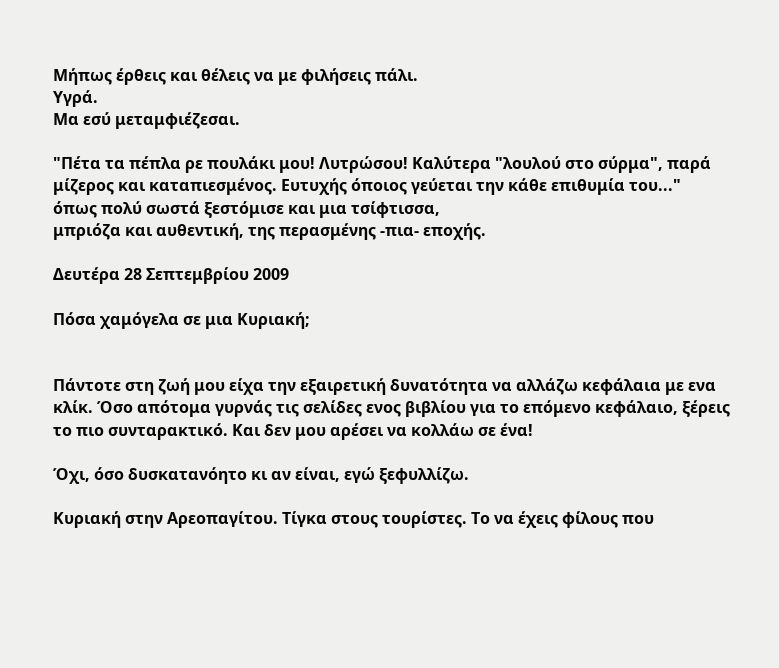Μήπως έρθεις και θέλεις να με φιλήσεις πάλι.
Υγρά.
Μα εσύ μεταμφιέζεσαι.

"Πέτα τα πέπλα ρε πουλάκι μου! Λυτρώσου! Καλύτερα "λουλού στο σύρμα", παρά μίζερος και καταπιεσμένος. Ευτυχής όποιος γεύεται την κάθε επιθυμία του..."
όπως πολύ σωστά ξεστόμισε και μια τσίφτισσα,
μπριόζα και αυθεντική, της περασμένης -πια- εποχής.

Δευτέρα 28 Σεπτεμβρίου 2009

Πόσα χαμόγελα σε μια Κυριακή;


Πάντοτε στη ζωή μου είχα την εξαιρετική δυνατότητα να αλλάζω κεφάλαια με ενα κλίκ. Όσο απότομα γυρνάς τις σελίδες ενος βιβλίου για το επόμενο κεφάλαιο, ξέρεις το πιο συνταρακτικό. Και δεν μου αρέσει να κολλάω σε ένα!

Όχι, όσο δυσκατανόητο κι αν είναι, εγώ ξεφυλλίζω.

Κυριακή στην Αρεοπαγίτου. Τίγκα στους τουρίστες. Το να έχεις φίλους που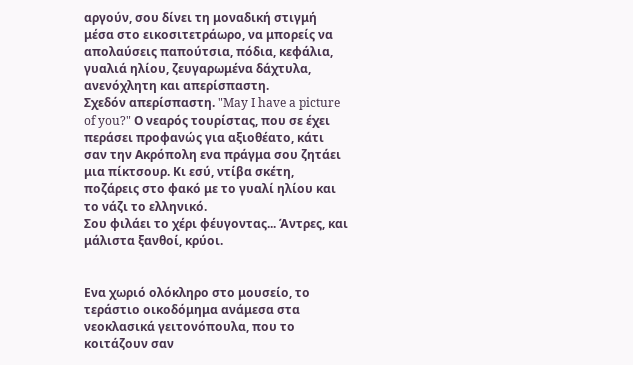αργούν, σου δίνει τη μοναδική στιγμή μέσα στο εικοσιτετράωρο, να μπορείς να απολαύσεις παπούτσια, πόδια, κεφάλια, γυαλιά ηλίου, ζευγαρωμένα δάχτυλα, ανενόχλητη και απερίσπαστη.
Σχεδόν απερίσπαστη. "May I have a picture of you?" Ο νεαρός τουρίστας, που σε έχει περάσει προφανώς για αξιοθέατο, κάτι σαν την Ακρόπολη ενα πράγμα σου ζητάει μια πίκτσουρ. Κι εσύ, ντίβα σκέτη, ποζάρεις στο φακό με το γυαλί ηλίου και το νάζι το ελληνικό.
Σου φιλάει το χέρι φέυγοντας... Άντρες, και μάλιστα ξανθοί, κρύοι.


Ενα χωριό ολόκληρο στο μουσείο, το τεράστιο οικοδόμημα ανάμεσα στα νεοκλασικά γειτονόπουλα, που το κοιτάζουν σαν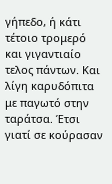γήπεδο, ή κάτι τέτοιο τρομερό και γιγαντιαίο τελος πάντων. Και λίγη καρυδόπιτα με παγωτό στην ταράτσα. Έτσι γιατί σε κούρασαν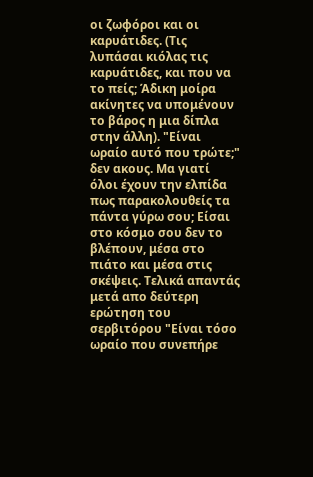οι ζωφόροι και οι καρυάτιδες. (Τις λυπάσαι κιόλας τις καρυάτιδες, και που να το πείς; Άδικη μοίρα ακίνητες να υπομένουν το βάρος η μια δίπλα στην άλλη). "Είναι ωραίο αυτό που τρώτε;" δεν ακους. Μα γιατί όλοι έχουν την ελπίδα πως παρακολουθείς τα πάντα γύρω σου; Είσαι στο κόσμο σου δεν το βλέπουν, μέσα στο πιάτο και μέσα στις σκέψεις. Τελικά απαντάς μετά απο δεύτερη ερώτηση του σερβιτόρου "Είναι τόσο ωραίο που συνεπήρε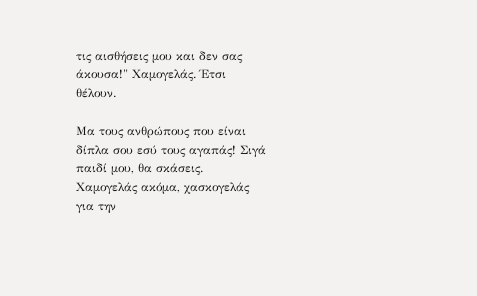τις αισθήσεις μου και δεν σας άκουσα!" Χαμογελάς. Έτσι θέλουν.

Μα τους ανθρώπους που είναι δίπλα σου εσύ τους αγαπάς! Σιγά παιδί μου, θα σκάσεις. Χαμογελάς ακόμα, χασκογελάς για την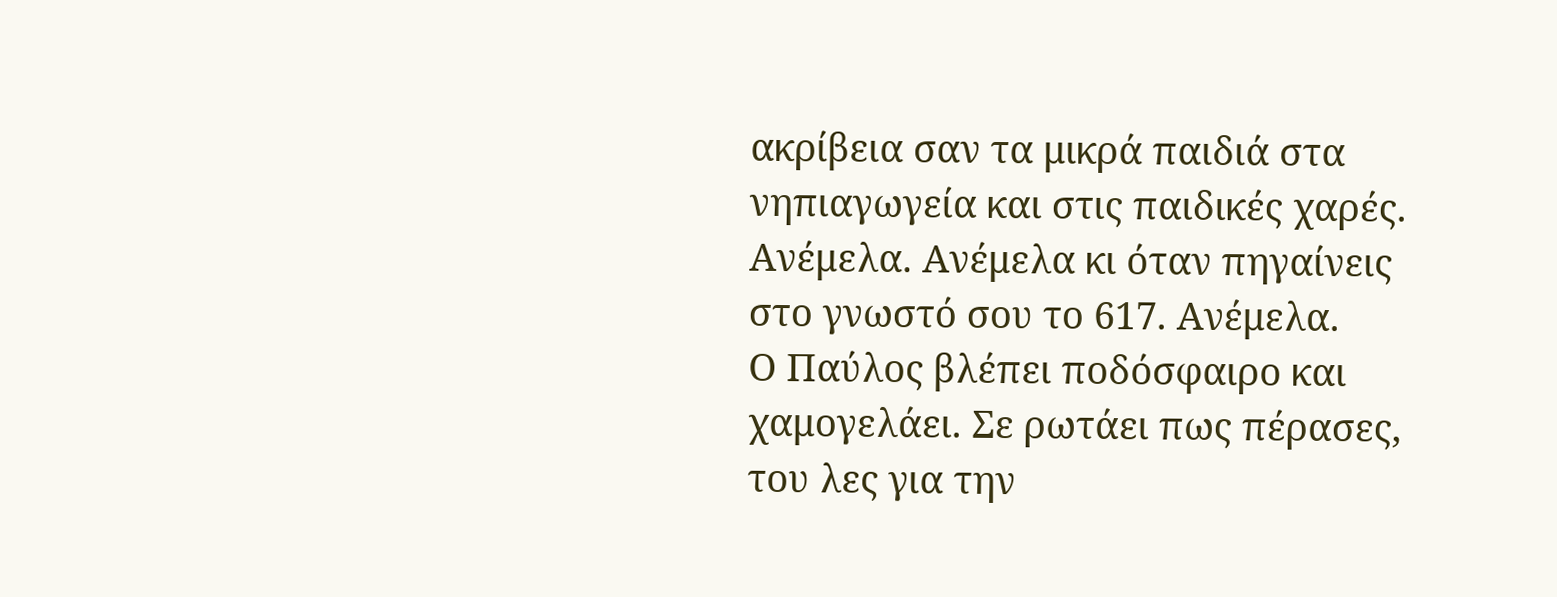ακρίβεια σαν τα μικρά παιδιά στα νηπιαγωγεία και στις παιδικές χαρές. Ανέμελα. Ανέμελα κι όταν πηγαίνεις στο γνωστό σου το 617. Ανέμελα.
Ο Παύλος βλέπει ποδόσφαιρο και χαμογελάει. Σε ρωτάει πως πέρασες, του λες για την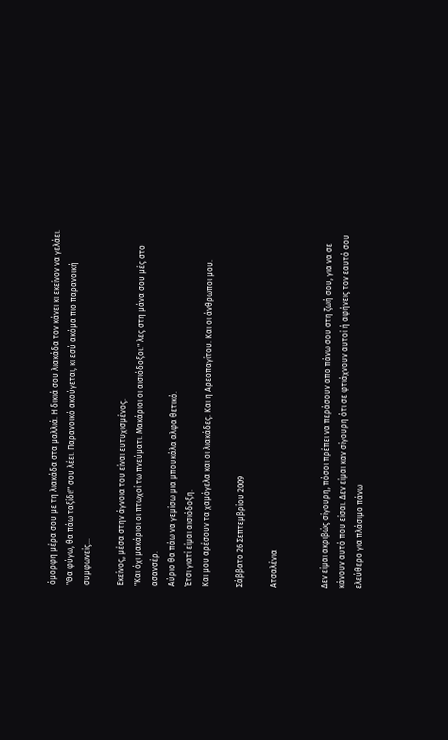όμορφη μέρα σου με τη λιακάδα στα μαλλιά. Η δικιά σου λιακάδα τον κάνει κι εκείνον να γελάει. "Θα φύγω, θα πάω ταξίδι!" σου λέει. Παρανοικό ακούγεται, κι εσύ ακόμα πιο παρανοική συμφωνείς...

Εκείνος, μέσα στην άγνοια του είναι ευτυχισμένος.
"Και όχι μακάριοι οι πτωχοί τω πνεύματι. Μακάριοι οι αισιόδοξοι." λες στη μάνα σου μές στο ασανσέρ.
Αύριο θα πάω να γεμίσω μια μπουκάλα αλφα θετικό.
Έτσι γιατί είμαι αισιόδοξη.
Και μου αρέσουν τα χαμόγελα και οι λιακάδες. Και η Αρεοπαγίτου. Και οι άνθρωποι μου.

Σάββατο 26 Σεπτεμβρίου 2009

Ατσαλένια


Δεν είμαι ακριβώς σίγουρη, πόσοι πρέπει να περάσουν απο πάνω σου στη ζωή σου, για να σε κάνουν αυτό που είσαι. Δεν είμαι καν σίγουρη ότι σε φτιάχνουν αυτοί ή αφήνεις τον εαυτό σου ελεύθερο για πλάσιμο πάνω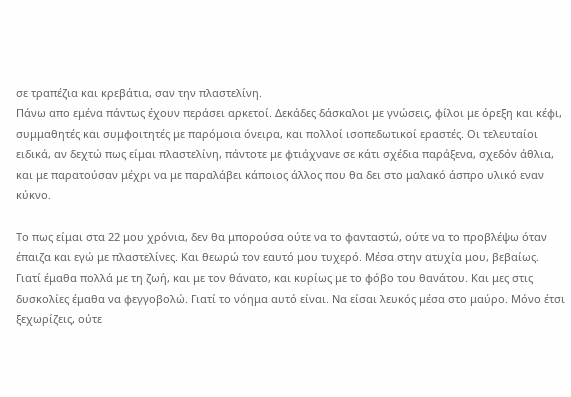σε τραπέζια και κρεβάτια, σαν την πλαστελίνη.
Πάνω απο εμένα πάντως έχουν περάσει αρκετοί. Δεκάδες δάσκαλοι με γνώσεις, φίλοι με όρεξη και κέφι, συμμαθητές και συμφοιτητές με παρόμοια όνειρα, και πολλοί ισοπεδωτικοί εραστές. Οι τελευταίοι ειδικά, αν δεχτώ πως είμαι πλαστελίνη, πάντοτε με φτιάχνανε σε κάτι σχέδια παράξενα, σχεδόν άθλια, και με παρατούσαν μέχρι να με παραλάβει κάποιος άλλος που θα δει στο μαλακό άσπρο υλικό εναν κύκνο.

Το πως είμαι στα 22 μου χρόνια, δεν θα μπορούσα ούτε να το φανταστώ, ούτε να το προβλέψω όταν έπαιζα και εγώ με πλαστελίνες. Και θεωρώ τον εαυτό μου τυχερό. Μέσα στην ατυχία μου, βεβαίως.
Γιατί έμαθα πολλά με τη ζωή, και με τον θάνατο, και κυρίως με το φόβο του θανάτου. Και μες στις δυσκολίες έμαθα να φεγγοβολώ. Γιατί το νόημα αυτό είναι. Να είσαι λευκός μέσα στο μαύρο. Μόνο έτσι ξεχωρίζεις, ούτε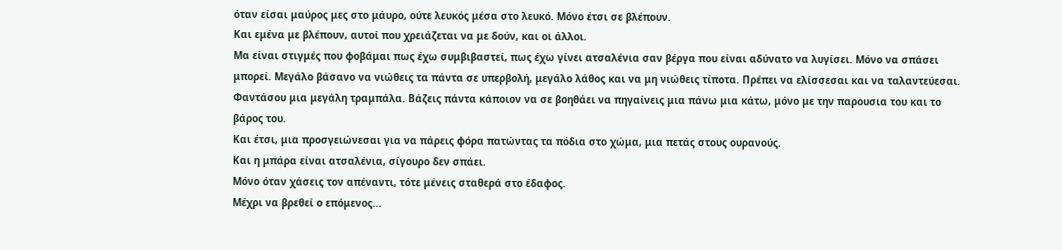όταν είσαι μαύρος μες στο μάυρο, ούτε λευκός μέσα στο λευκό. Μόνο έτσι σε βλέπουν.
Και εμένα με βλέπουν, αυτοί που χρειάζεται να με δούν, και οι άλλοι.
Μα είναι στιγμές που φοβάμαι πως έχω συμβιβαστεί, πως έχω γίνει ατσαλένια σαν βέργα που είναι αδύνατο να λυγίσει. Μόνο να σπάσει μπορεί. Μεγάλο βάσανο να νιώθεις τα πάντα σε υπερβολή, μεγάλο λάθος και να μη νιώθεις τίποτα. Πρέπει να ελίσσεσαι και να ταλαντεύεσαι.
Φαντάσου μια μεγάλη τραμπάλα. Βάζεις πάντα κάποιον να σε βοηθάει να πηγαίνεις μια πάνω μια κάτω, μόνο με την παρουσια του και το βάρος του.
Και έτσι, μια προσγειώνεσαι για να πάρεις φόρα πατώντας τα πόδια στο χώμα, μια πετάς στους ουρανούς.
Και η μπάρα είναι ατσαλένια, σίγουρο δεν σπάει.
Μόνο όταν χάσεις τον απέναντι, τότε μένεις σταθερά στο έδαφος.
Μέχρι να βρεθεί ο επόμενος...